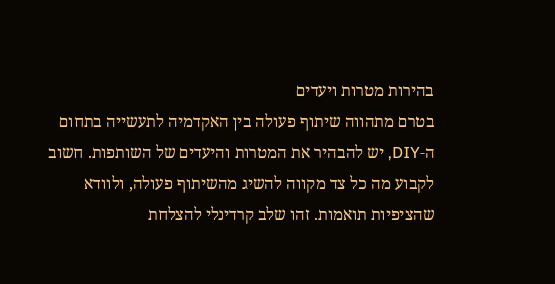בהירות מטרות ויעדים
בטרם מתהווה שיתוף פעולה בין האקדמיה לתעשייה בתחום ה‑DIY, יש להבהיר את המטרות והיעדים של השותפות. חשוב לקבוע מה כל צד מקווה להשיג מהשיתוף פעולה, ולוודא שהציפיות תואמות. זהו שלב קרדינלי להצלחת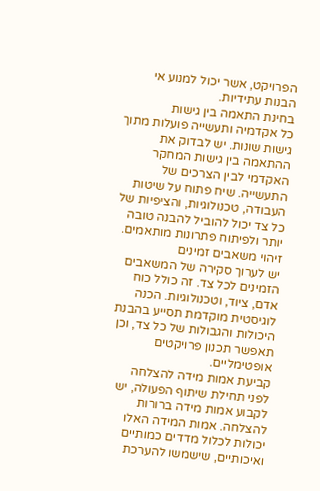הפרויקט, אשר יכול למנוע אי הבנות עתידיות.
בחינת התאמה בין גישות
כל אקדמיה ותעשייה פועלות מתוך גישות שונות. יש לבדוק את ההתאמה בין גישות המחקר האקדמי לבין הצרכים של התעשייה. שיח פתוח על שיטות העבודה, טכנולוגיות, והציפיות של כל צד יכול להוביל להבנה טובה יותר ולפיתוח פתרונות מותאמים.
זיהוי משאבים זמינים
יש לערוך סקירה של המשאבים הזמינים לכל צד. זה כולל כוח אדם, ציוד, וטכנולוגיות. הכנה לוגיסטית מוקדמת תסייע בהבנת היכולות והגבולות של כל צד, וכן תאפשר תכנון פרויקטים אופטימליים.
קביעת אמות מידה להצלחה
לפני תחילת שיתוף הפעולה, יש לקבוע אמות מידה ברורות להצלחה. אמות המידה האלו יכולות לכלול מדדים כמותיים ואיכותיים, שישמשו להערכת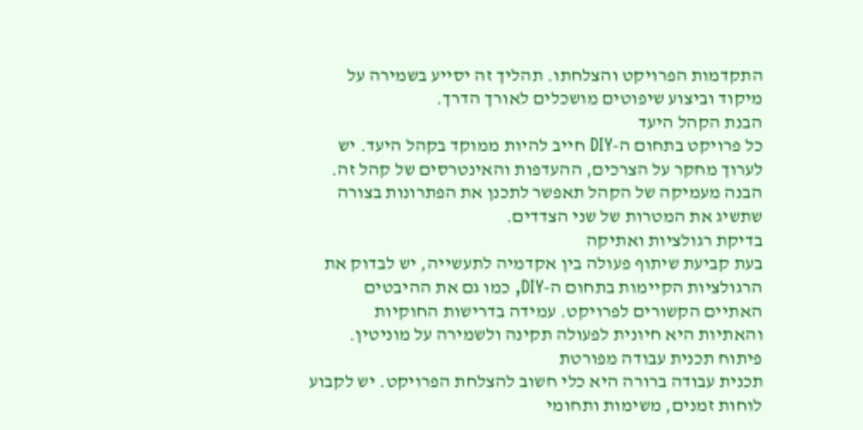התקדמות הפרויקט והצלחתו. תהליך זה יסייע בשמירה על מיקוד וביצוע שיפוטים מושכלים לאורך הדרך.
הבנת הקהל היעד
כל פרויקט בתחום ה‑DIY חייב להיות ממוקד בקהל היעד. יש לערוך מחקר על הצרכים, ההעדפות והאינטרסים של קהל זה. הבנה מעמיקה של הקהל תאפשר לתכנן את הפתרונות בצורה שתשיג את המטרות של שני הצדדים.
בדיקת רגולציות ואתיקה
בעת קביעת שיתוף פעולה בין אקדמיה לתעשייה, יש לבדוק את הרגולציות הקיימות בתחום ה‑DIY, כמו גם את ההיבטים האתיים הקשורים לפרויקט. עמידה בדרישות החוקיות והאתיות היא חיונית לפעולה תקינה ולשמירה על מוניטין.
פיתוח תכנית עבודה מפורטת
תכנית עבודה ברורה היא כלי חשוב להצלחת הפרויקט. יש לקבוע לוחות זמנים, משימות ותחומי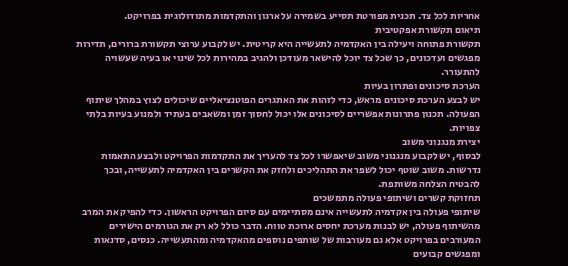אחריות לכל צד. תכנית מפורטת תסייע בשמירה על ארגון והתקדמות מתודולוגית בפרויקט.
תיאום תקשורת אפקטיבית
תקשורת פתוחה ויעילה בין האקדמיה לתעשייה היא קריטית. יש לקבוע ערוצי תקשורת ברורים, תדירות מפגשים ועדכונים, כך שכל צד יוכל להישאר מעודכן ולהגיב במהירות לכל שינוי או בעיה שעשויה להתעורר.
הערכת סיכונים ופתרון בעיות
יש לבצע הערכת סיכונים מראש, כדי לזהות את האתגרים הפוטנציאליים שיכולים לצוץ במהלך שיתוף הפעולה. תכנון פתרונות אפשריים לסיכונים אלו יכול לחסוך זמן ומשאבים בעתיד ולמנוע בעיות בלתי צפויות.
יצירת מנגנוני משוב
לבסוף, יש לקבוע מנגנוני משוב שיאפשרו לכל צד להעריך את התקדמות הפרויקט ולבצע התאמות נדרשות. משוב שוטף יכול לשפר את התהליכים ולחזק את הקשרים בין האקדמיה לתעשייה, ובכך להבטיח הצלחה משותפת.
תחזוקת קשרים ושיתופי פעולה מתמשכים
שיתופי פעולה בין אקדמיה לתעשייה אינם מסתיימים עם סיום הפרויקט הראשון. כדי להפיק את המרב מהשיתוף פעולה, יש לבנות מערכת יחסים ארוכת טווח. הדבר כולל לא רק את הגורמים הישירים המעורבים בפרויקט אלא גם מעורבות של שותפים נוספים מהאקדמיה ומהתעשייה. כנסים, סדנאות ומפגשים קבועים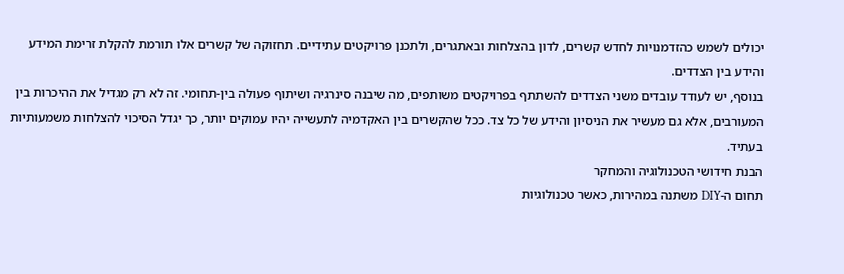יכולים לשמש כהזדמנויות לחדש קשרים, לדון בהצלחות ובאתגרים, ולתכנן פרויקטים עתידיים. תחזוקה של קשרים אלו תורמת להקלת זרימת המידע והידע בין הצדדים.
בנוסף, יש לעודד עובדים משני הצדדים להשתתף בפרויקטים משותפים, מה שיבנה סינרגיה ושיתוף פעולה בין-תחומי. זה לא רק מגדיל את ההיכרות בין המעורבים, אלא גם מעשיר את הניסיון והידע של כל צד. ככל שהקשרים בין האקדמיה לתעשייה יהיו עמוקים יותר, כך יגדל הסיכוי להצלחות משמעותיות בעתיד.
הבנת חידושי הטכנולוגיה והמחקר
תחום ה-DIY משתנה במהירות, כאשר טכנולוגיות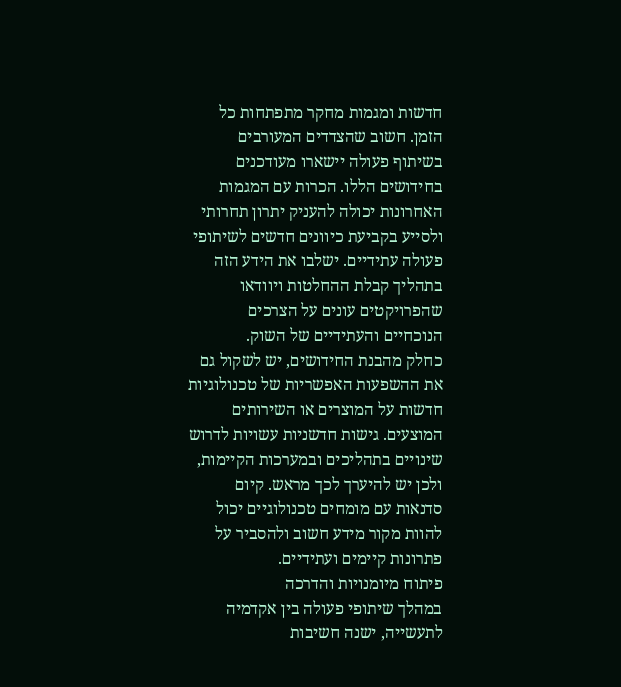חדשות ומגמות מחקר מתפתחות כל הזמן. חשוב שהצדדים המעורבים בשיתוף פעולה יישארו מעודכנים בחידושים הללו. הכרות עם המגמות האחרונות יכולה להעניק יתרון תחרותי ולסייע בקביעת כיוונים חדשים לשיתופי פעולה עתידיים. ישלבו את הידע הזה בתהליך קבלת ההחלטות ויוודאו שהפרויקטים עונים על הצרכים הנוכחיים והעתידיים של השוק.
כחלק מהבנת החידושים, יש לשקול גם את ההשפעות האפשריות של טכנולוגיות חדשות על המוצרים או השירותים המוצעים. גישות חדשניות עשויות לדרוש שינויים בתהליכים ובמערכות הקיימות, ולכן יש להיערך לכך מראש. קיום סדנאות עם מומחים טכנולוגיים יכול להוות מקור מידע חשוב ולהסביר על פתרונות קיימים ועתידיים.
פיתוח מיומנויות והדרכה
במהלך שיתופי פעולה בין אקדמיה לתעשייה, ישנה חשיבות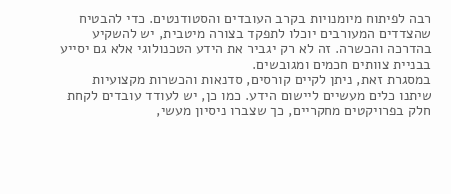רבה לפיתוח מיומנויות בקרב העובדים והסטודנטים. כדי להבטיח שהצדדים המעורבים יוכלו לתפקד בצורה מיטבית, יש להשקיע בהדרכה והכשרה. זה לא רק יגביר את הידע הטכנולוגי אלא גם יסייע בבניית צוותים חכמים ומגובשים.
במסגרת זאת, ניתן לקיים קורסים, סדנאות והכשרות מקצועיות שיתנו כלים מעשיים ליישום הידע. כמו כן, יש לעודד עובדים לקחת חלק בפרויקטים מחקריים, כך שצברו ניסיון מעשי,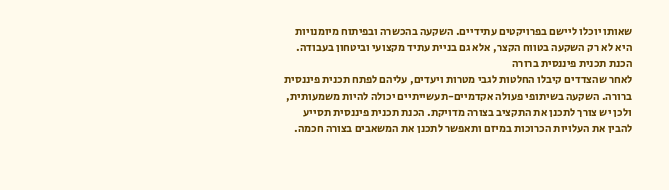שאותו יוכלו ליישם בפרויקטים עתידיים. השקעה בהכשרה ובפיתוח מיומנויות היא לא רק השקעה בטווח הקצר, אלא גם בניית עתיד מקצועי וביטחון בעבודה.
הכנת תכנית פיננסית ברורה
לאחר שהצדדים קיבלו החלטות לגבי מטרות ויעדים, עליהם לפתח תכנית פיננסית ברורה. השקעה בשיתופי פעולה אקדמיים-תעשייתיים יכולה להיות משמעותית, ולכן יש צורך לתכנן את התקציב בצורה מדויקת. הכנת תכנית פיננסית תסייע להבין את העלויות הכרוכות במיזם ותאפשר לתכנן את המשאבים בצורה חכמה.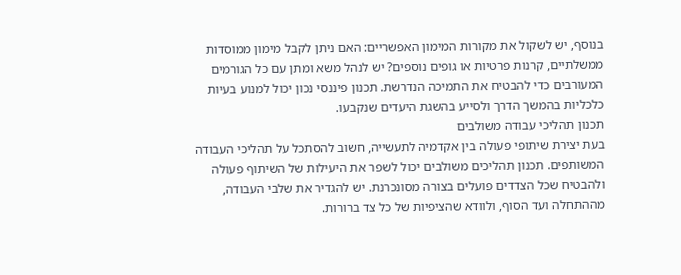בנוסף, יש לשקול את מקורות המימון האפשריים: האם ניתן לקבל מימון ממוסדות ממשלתיים, קרנות פרטיות או גופים נוספים? יש לנהל משא ומתן עם כל הגורמים המעורבים כדי להבטיח את התמיכה הנדרשת. תכנון פיננסי נכון יכול למנוע בעיות כלכליות בהמשך הדרך ולסייע בהשגת היעדים שנקבעו.
תכנון תהליכי עבודה משולבים
בעת יצירת שיתופי פעולה בין אקדמיה לתעשייה, חשוב להסתכל על תהליכי העבודה המשותפים. תכנון תהליכים משולבים יכול לשפר את היעילות של השיתוף פעולה ולהבטיח שכל הצדדים פועלים בצורה מסונכרנת. יש להגדיר את שלבי העבודה, מההתחלה ועד הסוף, ולוודא שהציפיות של כל צד ברורות.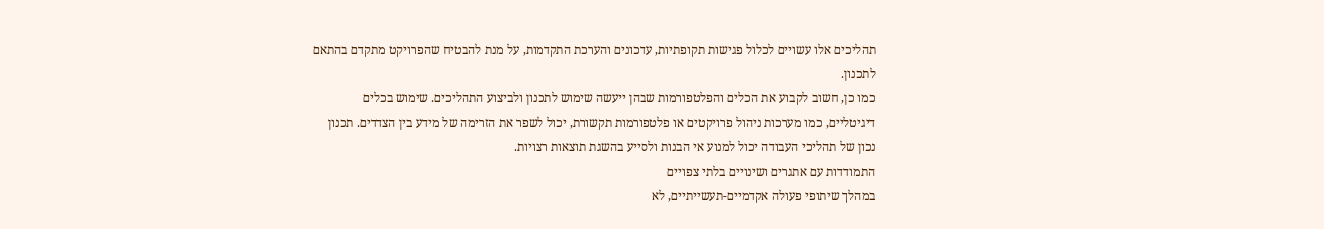תהליכים אלו עשויים לכלול פגישות תקופתיות, עדכונים והערכת התקדמות, על מנת להבטיח שהפרויקט מתקדם בהתאם לתכנון.
כמו כן, חשוב לקבוע את הכלים והפלטפורמות שבהן ייעשה שימוש לתכנון ולביצוע התהליכים. שימוש בכלים דיגיטליים, כמו מערכות ניהול פרויקטים או פלטפורמות תקשורת, יכול לשפר את הזרימה של מידע בין הצדדים. תכנון נכון של תהליכי העבודה יכול למנוע אי הבנות ולסייע בהשגת תוצאות רצויות.
התמודדות עם אתגרים ושינויים בלתי צפויים
במהלך שיתופי פעולה אקדמיים-תעשייתיים, לא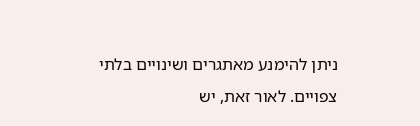ניתן להימנע מאתגרים ושינויים בלתי צפויים. לאור זאת, יש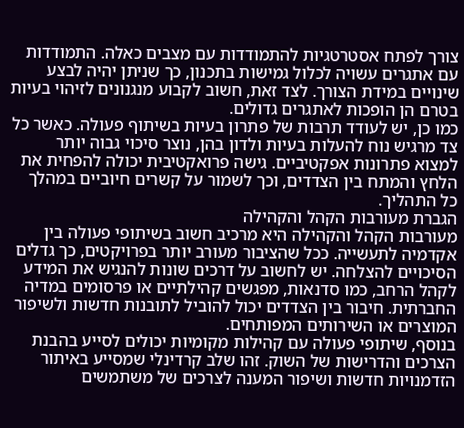צורך לפתח אסטרטגיות להתמודדות עם מצבים כאלה. התמודדות עם אתגרים עשויה לכלול גמישות בתכנון, כך שניתן יהיה לבצע שינויים במידת הצורך. לצד זאת, חשוב לקבוע מנגנונים לזיהוי בעיות בטרם הן הופכות לאתגרים גדולים.
כמו כן, יש לעודד תרבות של פתרון בעיות בשיתוף פעולה. כאשר כל צד מרגיש נוח להעלות בעיות ולדון בהן, נוצר סיכוי גבוה יותר למצוא פתרונות אפקטיביים. גישה פרואקטיבית יכולה להפחית את הלחץ והמתח בין הצדדים, וכך לשמור על קשרים חיוביים במהלך כל התהליך.
הגברת מעורבות הקהל והקהילה
מעורבות הקהל והקהילה היא מרכיב חשוב בשיתופי פעולה בין אקדמיה לתעשייה. ככל שהציבור מעורב יותר בפרויקטים, כך גדלים הסיכויים להצלחה. יש לחשוב על דרכים שונות להנגיש את המידע לקהל הרחב, כמו סדנאות, מפגשים קהילתיים או פרסומים במדיה החברתית. חיבור בין הצדדים יכול להוביל לתובנות חדשות ולשיפור המוצרים או השירותים המפותחים.
בנוסף, שיתופי פעולה עם קהילות מקומיות יכולים לסייע בהבנת הצרכים והדרישות של השוק. זהו שלב קרדינלי שמסייע באיתור הזדמנויות חדשות ושיפור המענה לצרכים של משתמשים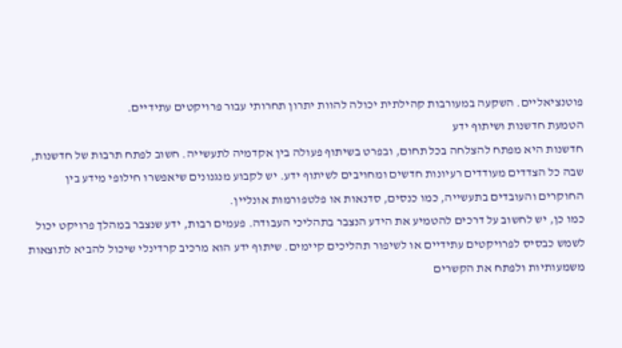פוטנציאליים. השקעה במעורבות קהילתית יכולה להוות יתרון תחרותי עבור פרויקטים עתידיים.
הטמעת חדשנות ושיתוף ידע
חדשנות היא מפתח להצלחה בכל תחום, ובפרט בשיתוף פעולה בין אקדמיה לתעשייה. חשוב לפתח תרבות של חדשנות, שבה כל הצדדים מעודדים רעיונות חדשים ומחויבים לשיתוף ידע. יש לקבוע מנגנונים שיאפשרו חילופי מידע בין החוקרים והעובדים בתעשייה, כמו כנסים, סדנאות או פלטפורמות אונליין.
כמו כן, יש לחשוב על דרכים להטמיע את הידע הנצבר בתהליכי העבודה. פעמים רבות, ידע שנצבר במהלך פרויקט יכול לשמש כבסיס לפרויקטים עתידיים או לשיפור תהליכים קיימים. שיתוף ידע הוא מרכיב קרדינלי שיכול להביא לתוצאות משמעותיות ולפתח את הקשרים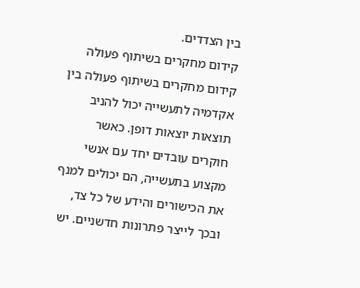בין הצדדים.
קידום מחקרים בשיתוף פעולה
קידום מחקרים בשיתוף פעולה בין אקדמיה לתעשייה יכול להניב תוצאות יוצאות דופן. כאשר חוקרים עובדים יחד עם אנשי מקצוע בתעשייה, הם יכולים למנף את הכישורים והידע של כל צד, ובכך לייצר פתרונות חדשניים. יש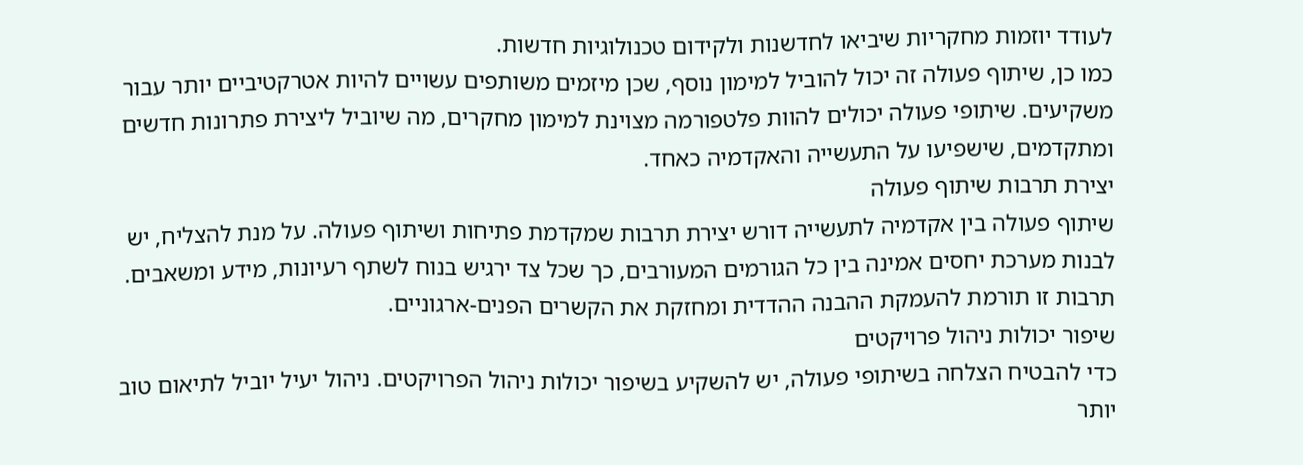לעודד יוזמות מחקריות שיביאו לחדשנות ולקידום טכנולוגיות חדשות.
כמו כן, שיתוף פעולה זה יכול להוביל למימון נוסף, שכן מיזמים משותפים עשויים להיות אטרקטיביים יותר עבור משקיעים. שיתופי פעולה יכולים להוות פלטפורמה מצוינת למימון מחקרים, מה שיוביל ליצירת פתרונות חדשים ומתקדמים, שישפיעו על התעשייה והאקדמיה כאחד.
יצירת תרבות שיתוף פעולה
שיתוף פעולה בין אקדמיה לתעשייה דורש יצירת תרבות שמקדמת פתיחות ושיתוף פעולה. על מנת להצליח, יש לבנות מערכת יחסים אמינה בין כל הגורמים המעורבים, כך שכל צד ירגיש בנוח לשתף רעיונות, מידע ומשאבים. תרבות זו תורמת להעמקת ההבנה ההדדית ומחזקת את הקשרים הפנים-ארגוניים.
שיפור יכולות ניהול פרויקטים
כדי להבטיח הצלחה בשיתופי פעולה, יש להשקיע בשיפור יכולות ניהול הפרויקטים. ניהול יעיל יוביל לתיאום טוב יותר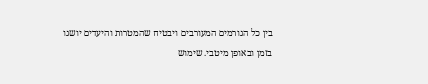בין כל הגורמים המעורבים ויבטיח שהמטרות והיעדים יושגו בזמן ובאופן מיטבי. שימוש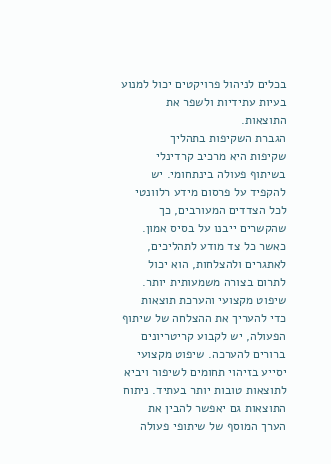בכלים לניהול פרויקטים יכול למנוע בעיות עתידיות ולשפר את התוצאות.
הגברת השקיפות בתהליך
שקיפות היא מרכיב קרדינלי בשיתוף פעולה בינתחומי. יש להקפיד על פרסום מידע רלוונטי לכל הצדדים המעורבים, כך שהקשרים ייבנו על בסיס אמון. כאשר כל צד מודע לתהליכים, לאתגרים ולהצלחות, הוא יכול לתרום בצורה משמעותית יותר.
שיפוט מקצועי והערכת תוצאות
כדי להעריך את ההצלחה של שיתוף הפעולה, יש לקבוע קריטריונים ברורים להערכה. שיפוט מקצועי יסייע בזיהוי תחומים לשיפור ויביא לתוצאות טובות יותר בעתיד. ניתוח התוצאות גם יאפשר להבין את הערך המוסף של שיתופי פעולה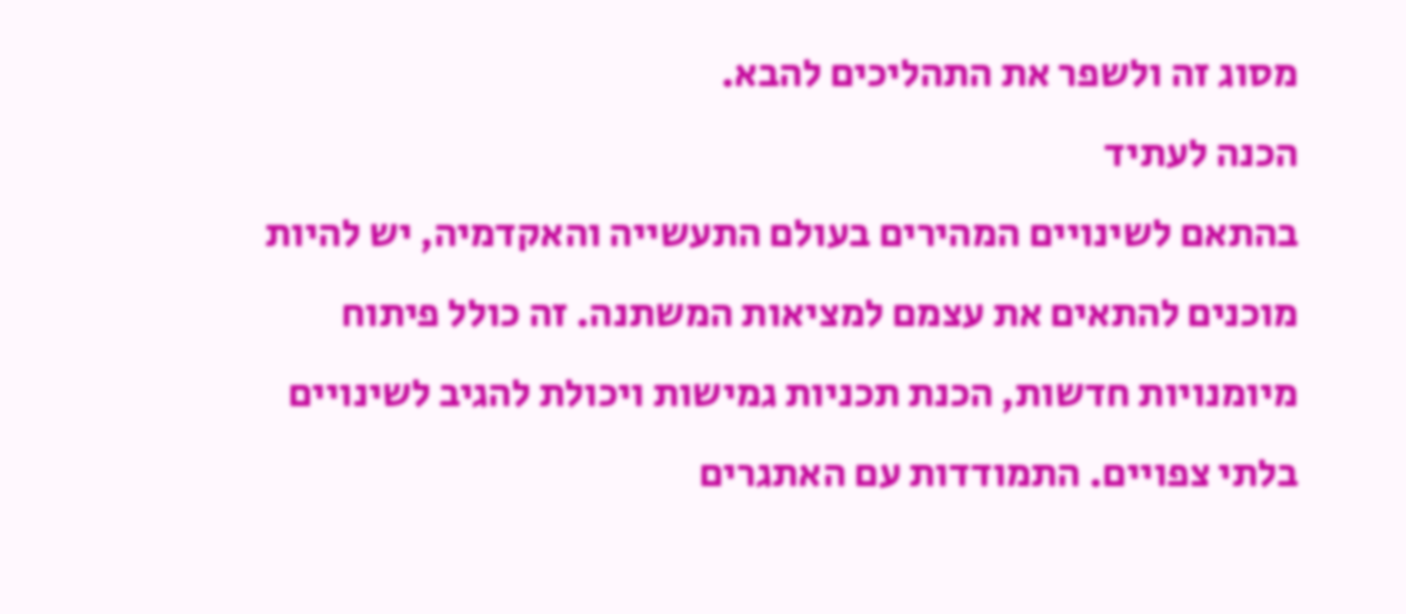מסוג זה ולשפר את התהליכים להבא.
הכנה לעתיד
בהתאם לשינויים המהירים בעולם התעשייה והאקדמיה, יש להיות מוכנים להתאים את עצמם למציאות המשתנה. זה כולל פיתוח מיומנויות חדשות, הכנת תכניות גמישות ויכולת להגיב לשינויים בלתי צפויים. התמודדות עם האתגרים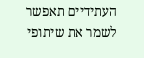העתידיים תאפשר לשמר את שיתופי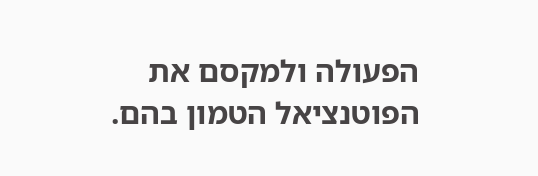הפעולה ולמקסם את הפוטנציאל הטמון בהם.